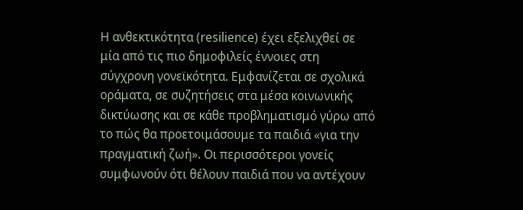Η ανθεκτικότητα (resilience) έχει εξελιχθεί σε μία από τις πιο δημοφιλείς έννοιες στη σύγχρονη γονεϊκότητα. Εμφανίζεται σε σχολικά οράματα, σε συζητήσεις στα μέσα κοινωνικής δικτύωσης και σε κάθε προβληματισμό γύρω από το πώς θα προετοιμάσουμε τα παιδιά «για την πραγματική ζωή». Οι περισσότεροι γονείς συμφωνούν ότι θέλουν παιδιά που να αντέχουν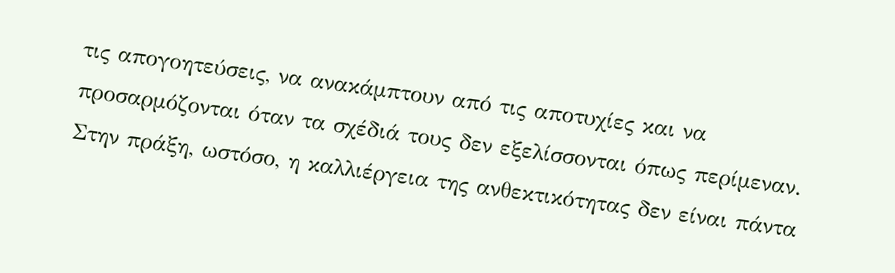τις απογοητεύσεις, να ανακάμπτουν από τις αποτυχίες και να προσαρμόζονται όταν τα σχέδιά τους δεν εξελίσσονται όπως περίμεναν.
Στην πράξη, ωστόσο, η καλλιέργεια της ανθεκτικότητας δεν είναι πάντα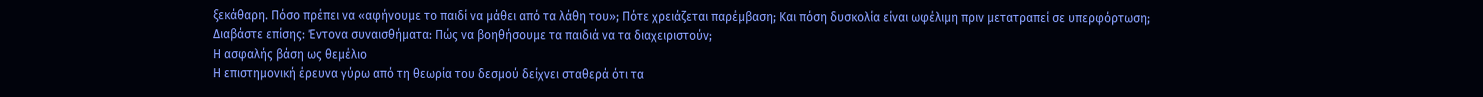ξεκάθαρη. Πόσο πρέπει να «αφήνουμε το παιδί να μάθει από τα λάθη του»; Πότε χρειάζεται παρέμβαση; Και πόση δυσκολία είναι ωφέλιμη πριν μετατραπεί σε υπερφόρτωση;
Διαβάστε επίσης: Έντονα συναισθήματα: Πώς να βοηθήσουμε τα παιδιά να τα διαχειριστούν;
Η ασφαλής βάση ως θεμέλιο
Η επιστημονική έρευνα γύρω από τη θεωρία του δεσμού δείχνει σταθερά ότι τα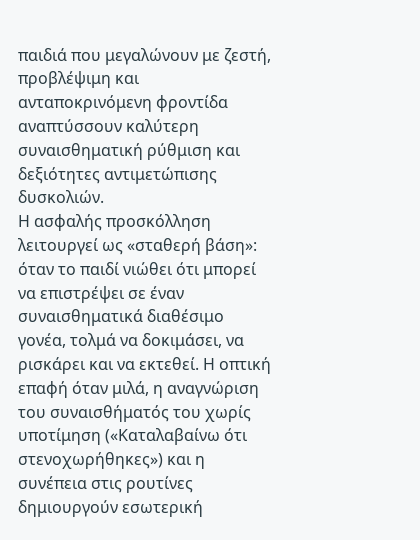παιδιά που μεγαλώνουν με ζεστή, προβλέψιμη και ανταποκρινόμενη φροντίδα αναπτύσσουν καλύτερη συναισθηματική ρύθμιση και δεξιότητες αντιμετώπισης δυσκολιών.
Η ασφαλής προσκόλληση λειτουργεί ως «σταθερή βάση»: όταν το παιδί νιώθει ότι μπορεί να επιστρέψει σε έναν συναισθηματικά διαθέσιμο γονέα, τολμά να δοκιμάσει, να ρισκάρει και να εκτεθεί. Η οπτική επαφή όταν μιλά, η αναγνώριση του συναισθήματός του χωρίς υποτίμηση («Καταλαβαίνω ότι στενοχωρήθηκες») και η συνέπεια στις ρουτίνες δημιουργούν εσωτερική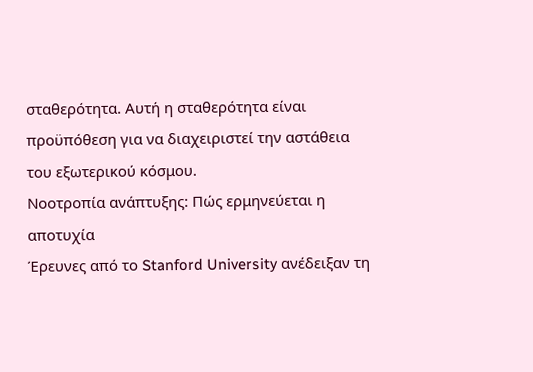σταθερότητα. Αυτή η σταθερότητα είναι προϋπόθεση για να διαχειριστεί την αστάθεια του εξωτερικού κόσμου.
Νοοτροπία ανάπτυξης: Πώς ερμηνεύεται η αποτυχία
Έρευνες από το Stanford University ανέδειξαν τη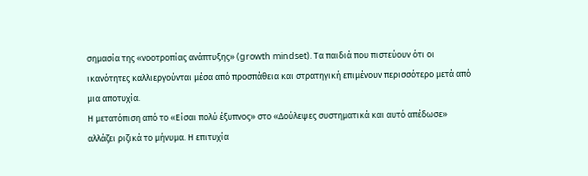σημασία της «νοοτροπίας ανάπτυξης» (growth mindset). Τα παιδιά που πιστεύουν ότι οι ικανότητες καλλιεργούνται μέσα από προσπάθεια και στρατηγική επιμένουν περισσότερο μετά από μια αποτυχία.
Η μετατόπιση από το «Είσαι πολύ έξυπνος» στο «Δούλεψες συστηματικά και αυτό απέδωσε» αλλάζει ριζικά το μήνυμα. Η επιτυχία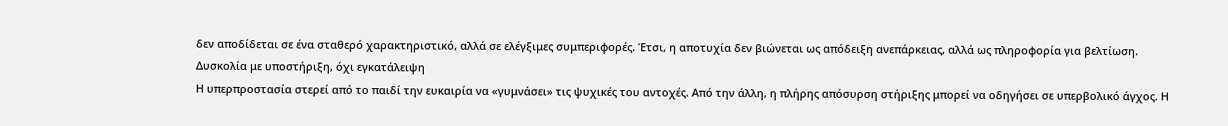δεν αποδίδεται σε ένα σταθερό χαρακτηριστικό, αλλά σε ελέγξιμες συμπεριφορές. Έτσι, η αποτυχία δεν βιώνεται ως απόδειξη ανεπάρκειας, αλλά ως πληροφορία για βελτίωση.
Δυσκολία με υποστήριξη, όχι εγκατάλειψη
Η υπερπροστασία στερεί από το παιδί την ευκαιρία να «γυμνάσει» τις ψυχικές του αντοχές. Από την άλλη, η πλήρης απόσυρση στήριξης μπορεί να οδηγήσει σε υπερβολικό άγχος. Η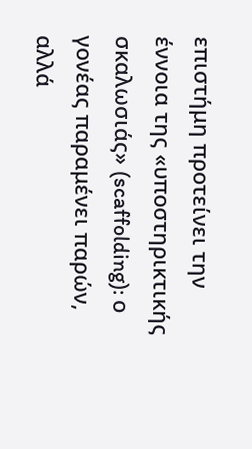επιστήμη προτείνει την έννοια της «υποστηρικτικής σκαλωσιάς» (scaffolding): ο γονέας παραμένει παρών, αλλά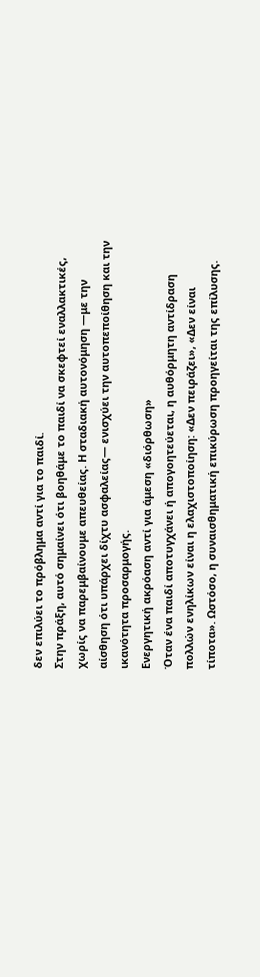δεν επιλύει το πρόβλημα αντί για το παιδί.
Στην πράξη, αυτό σημαίνει ότι βοηθάμε το παιδί να σκεφτεί εναλλακτικές, χωρίς να παρεμβαίνουμε απευθείας. Η σταδιακή αυτονόμηση —με την αίσθηση ότι υπάρχει δίχτυ ασφαλείας— ενισχύει την αυτοπεποίθηση και την ικανότητα προσαρμογής.
Ενεργητική ακρόαση αντί για άμεση «διόρθωση»
Όταν ένα παιδί αποτυγχάνει ή απογοητεύεται, η αυθόρμητη αντίδραση πολλών ενηλίκων είναι η ελαχιστοποίηση: «Δεν πειράζει», «Δεν είναι τίποτα». Ωστόσο, η συναισθηματική επικύρωση προηγείται της επίλυσης.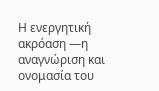Η ενεργητική ακρόαση —η αναγνώριση και ονομασία του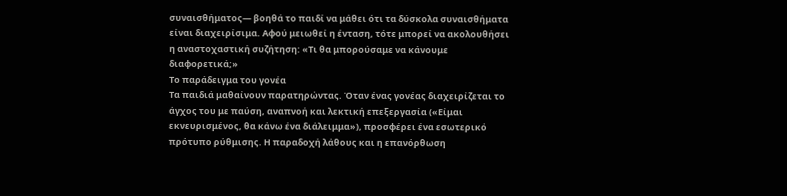συναισθήματος— βοηθά το παιδί να μάθει ότι τα δύσκολα συναισθήματα είναι διαχειρίσιμα. Αφού μειωθεί η ένταση, τότε μπορεί να ακολουθήσει η αναστοχαστική συζήτηση: «Τι θα μπορούσαμε να κάνουμε διαφορετικά;»
Το παράδειγμα του γονέα
Τα παιδιά μαθαίνουν παρατηρώντας. Όταν ένας γονέας διαχειρίζεται το άγχος του με παύση, αναπνοή και λεκτική επεξεργασία («Είμαι εκνευρισμένος, θα κάνω ένα διάλειμμα»), προσφέρει ένα εσωτερικό πρότυπο ρύθμισης. Η παραδοχή λάθους και η επανόρθωση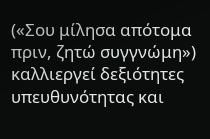(«Σου μίλησα απότομα πριν, ζητώ συγγνώμη») καλλιεργεί δεξιότητες υπευθυνότητας και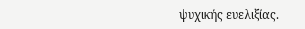ψυχικής ευελιξίας.